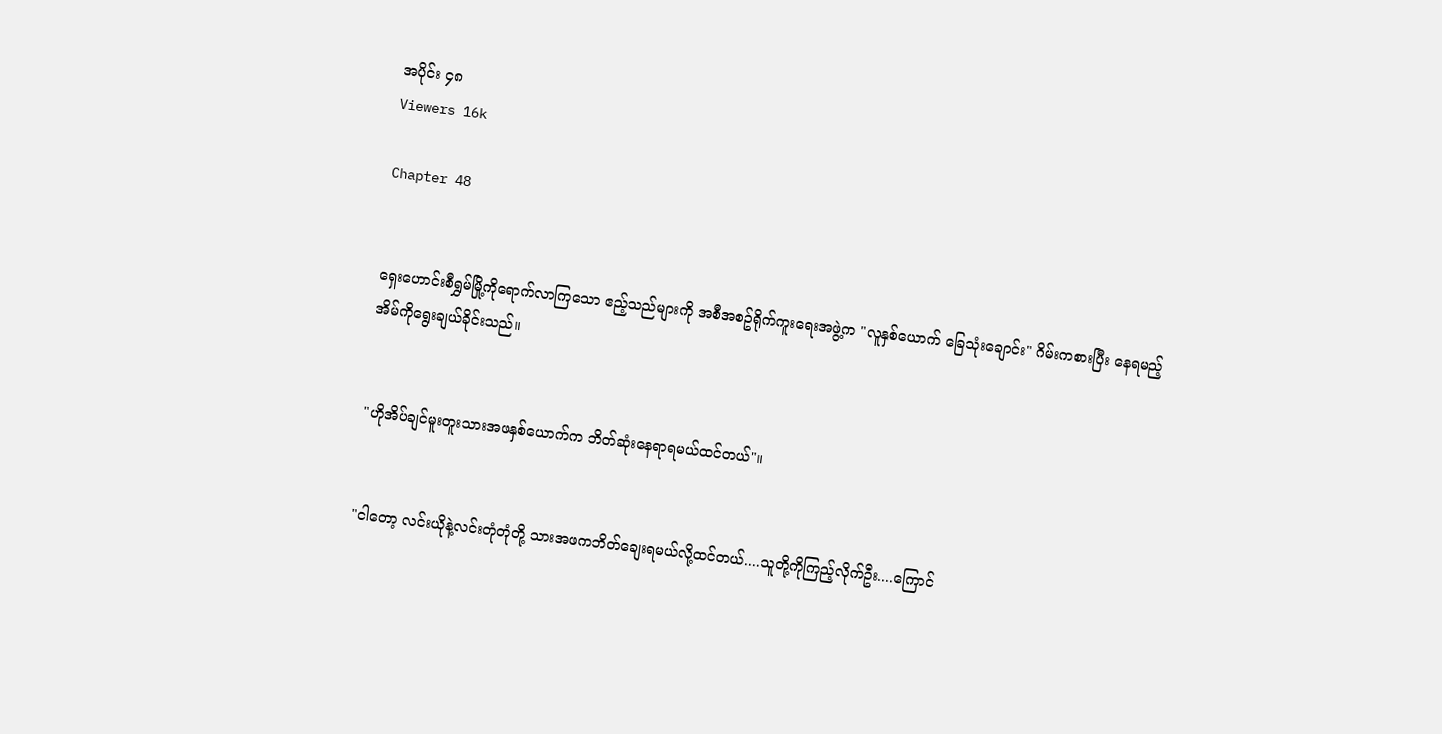အပိုင်း ၄၈
Viewers 16k

Chapter 48


ရှေးဟောင်းစီရွှမ်မြို့ကိုရောက်လာကြသော ဧည့်သည်များကို အစီအစဥ်ရိုက်ကူးရေးအဖွဲ့က "လူနှစ်ယောက် ခြေသုံးချောင်း" ဂိမ်းကစားပြီး နေရမည့်အိမ်ကိုရွေးချယ်ခိုင်းသည်။


"ဟိုအိပ်ချင်မူးတူးသားအဖနှစ်ယောက်က ဘိတ်ဆုံးနေရာရမယ်ထင်တယ်"။


"ငါတော့ လင်းယိုနဲ့လင်းတုံတုံတို့ သားအဖကဘိတ်ချေးရမယ်လို့ထင်တယ်....သူတို့ကိုကြည့်လိုက်ဦး....ကြောင်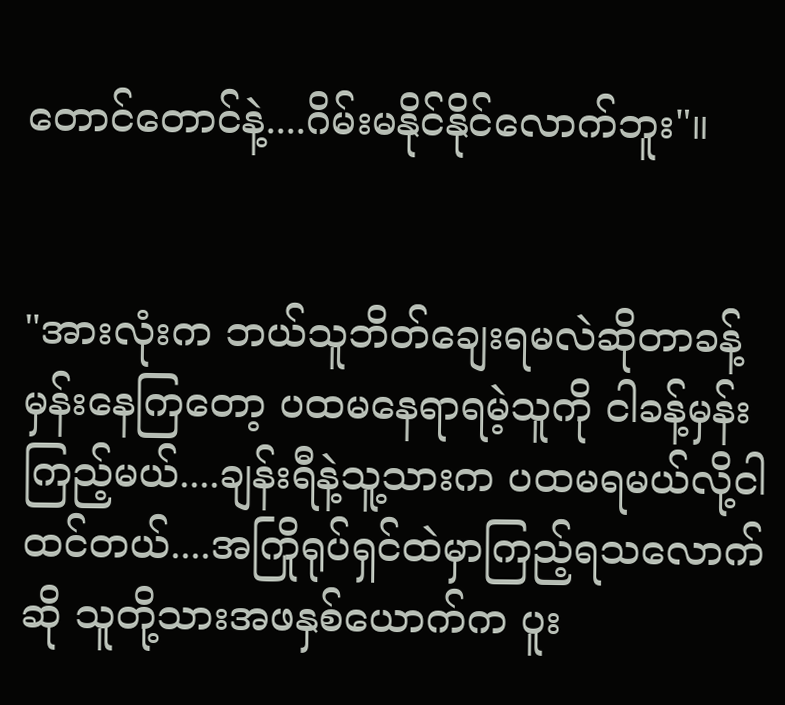တောင်တောင်နဲ့....ဂိမ်းမနိုင်နိုင်လောက်ဘူး"။


"အားလုံးက ဘယ်သူဘိတ်ချေးရမလဲဆိုတာခန့်မှန်းနေကြတော့ ပထမနေရာရမဲ့သူကို ငါခန့်မှန်းကြည့်မယ်....ချန်းရီနဲ့သူ့သားက ပထမရမယ်လို့ငါထင်တယ်....အကြိုရုပ်ရှင်ထဲမှာကြည့်ရသလောက်ဆို သူတို့သားအဖနှစ်ယောက်က ပူး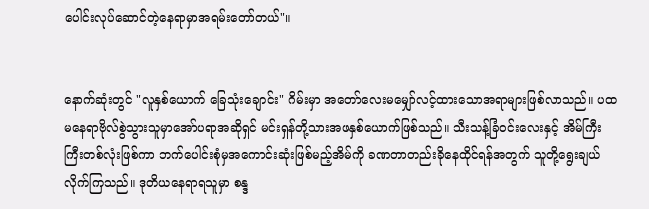ပေါင်းလုပ်ဆောင်တဲ့နေရာမှာအရမ်းတော်တယ်"။


နောက်ဆုံးတွင် "လူနှစ်ယောက် ခြေသုံးချောင်း" ဂိမ်းမှာ အတော်လေးမမျှော်လင့်ထားသောအရာများဖြစ်လာသည်။ ပထမနေရာဗိုလ်စွဲသွားသူမှာအော်ပရာအဆိုရှင် မင်းရှန်တို့သားအဖနှစ်ယောက်ဖြစ်သည်။ သီးသန့်ခြံဝင်းလေးနှင့် အိမ်ကြီးကြီးတစ်လုံးဖြစ်ကာ ဘက်ပေါင်းစုံမှအကောင်းဆုံးဖြစ်မည့်အိမ်ကို ခဏတာတည်းခိုနေထိုင်ရန်အတွက် သူတို့ရွေးချယ်လိုက်ကြသည်။ ဒုတိယနေရာရသူမှာ စန္ဒ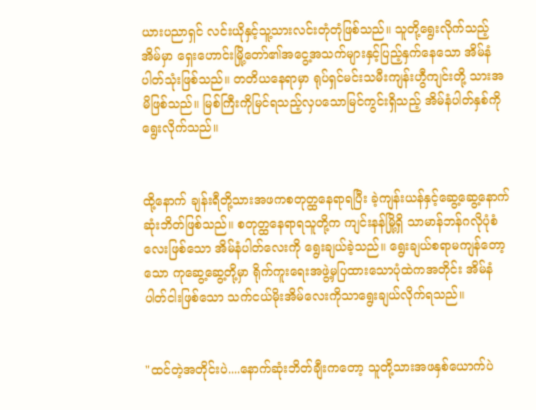ယားပညာရှင် လင်းယိုနှင့်သူ့သားလင်းတုံတုံဖြစ်သည်။ သူတို့ရွေးလိုက်သည့်အိမ်မှာ ရှေးဟောင်းမြို့တော်၏အငွေ့အသက်များနှင့်ပြည့်နှက်နေသော အိမ်နံပါတ်သုံးဖြစ်သည်။ တတိယနေရာမှာ ရုပ်ရှင်မင်းသမီးကျန်းဟွီကျင်းတို့ သားအမိဖြစ်သည်။ မြစ်ကြီးကိုမြင်ရသည့်လှပသောမြင်ကွင်းရှိသည့် အိမ်နံပါတ်နှစ်ကို ရွေးလိုက်သည်။


ထို့နောက် ချန်းရီတို့သားအဖကစတုတ္ထနေရာရပြီး ခဲ့ကျန်းယန်နှင့်ဆွေ့ဆွေ့နောက်ဆုံးဘိတ်ဖြစ်သည်။ စတုတ္ထနေရာရသူတို့က ကျင်းနန်မြို့ရှိ သာမာန်ဘန်ဂလိုပုံစံလေးဖြစ်သော အိမ်နံပါတ်လေးကို ရွေးချယ်ခဲ့သည်။ ရွေးချယ်စရာမကျန်တော့သော ကုဆွေ့ဆွေ့တို့မှာ ရိုက်ကူးရေးအဖွဲ့မှပြထားသောပုံထဲကအတိုင်း အိမ်နံပါတ်ငါးဖြစ်သော သက်ငယ်မိုးအိမ်လေးကိုသာရွေးချယ်လိုက်ရသည်။


"ထင်တဲ့အတိုင်းပဲ....နောက်ဆုံးဘိတ်ချီးကတော့ သူတို့သားအဖနှစ်ယောက်ပဲ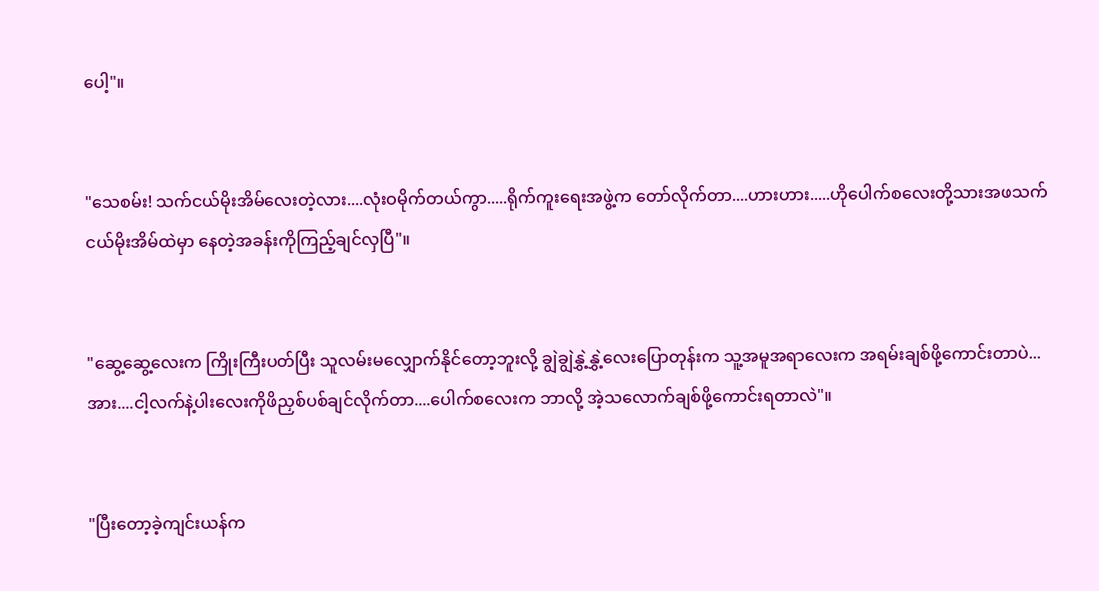ပေါ့"။


"သေစမ်း! သက်ငယ်မိုးအိမ်လေးတဲ့လား....လုံးဝမိုက်တယ်ကွာ.....ရိုက်ကူးရေးအဖွဲ့က တော်လိုက်တာ....ဟားဟား.....ဟိုပေါက်စလေးတို့သားအဖသက်ငယ်မိုးအိမ်ထဲမှာ နေတဲ့အခန်းကိုကြည့်ချင်လှပြီ"။


"ဆွေ့ဆွေ့လေးက ကြိုးကြီးပတ်ပြီး သူလမ်းမလျှောက်နိုင်တော့ဘူးလို့ ချွဲချွဲနွှဲ့နွှဲ့လေးပြောတုန်းက သူ့အမူအရာလေးက အရမ်းချစ်ဖို့ကောင်းတာပဲ...အား....ငါ့လက်နဲ့ပါးလေးကိုဖိညှစ်ပစ်ချင်လိုက်တာ....ပေါက်စလေးက ဘာလို့ အဲ့သလောက်ချစ်ဖို့ကောင်းရတာလဲ"။


"ပြီးတော့ခဲ့ကျင်းယန်က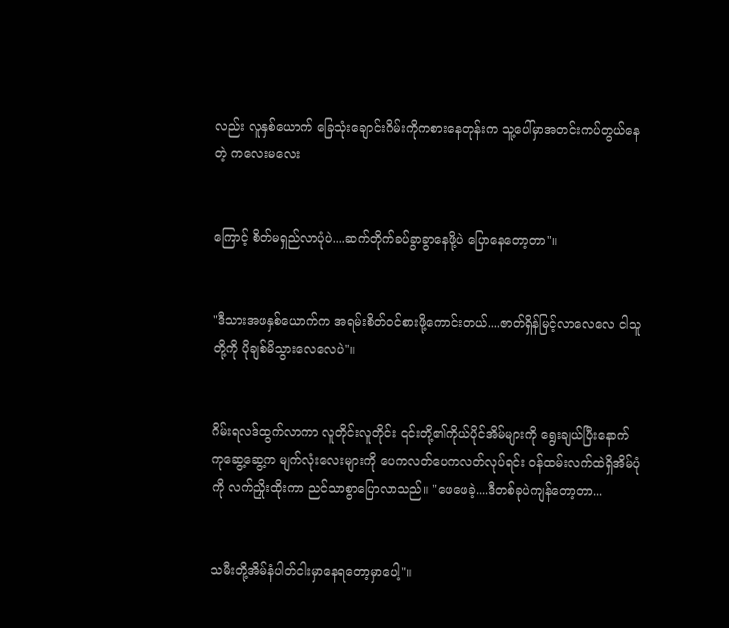လည်း လူနှစ်ယောက် ခြေသုံးချောင်းဂိမ်းကိုကစားနေတုန်းက သူ့ပေါ်မှာအတင်းကပ်တွယ်နေတဲ့ ကလေးမလေး


ကြောင့် စိတ်မရှည်လာပုံပဲ....ဆက်တိုက်ခပ်ခွာခွာနေဖို့ပဲ ပြောနေတော့တာ"။


"ဒီသားအဖနှစ်ယောက်က အရမ်းစိတ်ဝင်စားဖို့ကောင်းတယ်....ဇာတ်ရှိန်မြင့်လာလေလေ ငါသူတို့ကို ပိုချစ်မိသွားလေလေပဲ"။


ဂိမ်းရလဒ်ထွက်လာကာ လူတိုင်းလူတိုင်း ၎င်းတို့၏ကိုယ်ပိုင်အိမ်များကို ရွေးချယ်ပြီးနောက် ကုဆွေ့ဆွေ့က မျက်လုံးလေးများကို ပေကလတ်ပေကလတ်လုပ်ရင်း ဝန်ထမ်းလက်ထဲရှိအိမ်ပုံကို လက်ညှိုးထိုးကာ ညင်သာစွာပြောလာသည်။ "ဖေဖေခဲ့....ဒီတစ်ခုပဲကျန်တော့တာ...


သမီးတို့အိမ်နံပါတ်ငါးမှာနေရတော့မှာပေါ့"။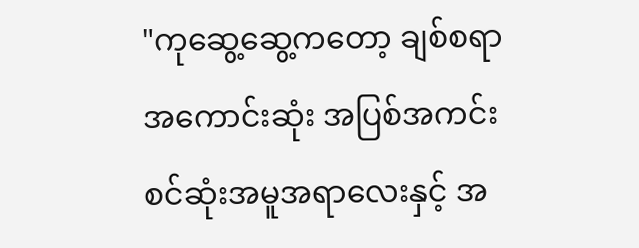"ကုဆွေ့ဆွေ့ကတော့ ချစ်စရာအကောင်းဆုံး အပြစ်အကင်းစင်ဆုံးအမူအရာလေးနှင့် အ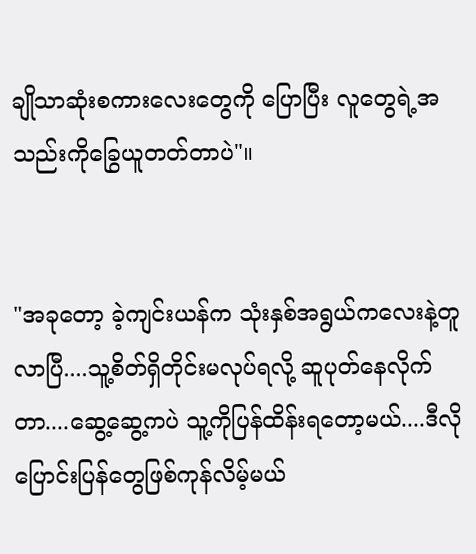ချိုသာဆုံးစကားလေးတွေကို ပြောပြီး လူတွေရဲ့အသည်းကိုခြွေယူတတ်တာပဲ"။


"အခုတော့ ခဲ့ကျင်းယန်က သုံးနှစ်အရွယ်ကလေးနဲ့တူလာပြီ....သူ့စိတ်ရှိတိုင်းမလုပ်ရလို့ ဆူပုတ်နေလိုက်တာ....ဆွေ့ဆွေ့ကပဲ သူ့ကိုပြန်ထိန်းရတော့မယ်....ဒီလိုပြောင်းပြန်တွေဖြစ်ကုန်လိမ့်မယ်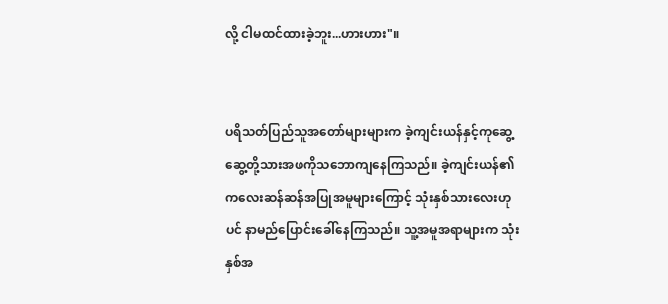လို့ ငါမထင်ထားခဲ့ဘူး...ဟားဟား"။


ပရိသတ်ပြည်သူအတော်များများက ခဲ့ကျင်းယန်နှင့်ကုဆွေ့ဆွေ့တို့သားအဖကိုသဘောကျနေကြသည်။ ခဲ့ကျင်းယန်၏ ကလေးဆန်ဆန်အပြုအမူများကြောင့် သုံးနှစ်သားလေးဟုပင် နာမည်ပြောင်းခေါ်နေကြသည်။ သူ့အမူအရာများက သုံးနှစ်အ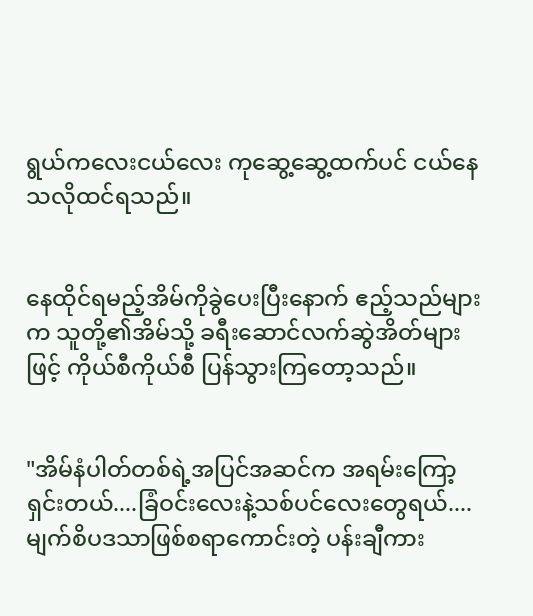ရွယ်ကလေးငယ်လေး ကုဆွေ့ဆွေ့ထက်ပင် ငယ်နေသလိုထင်ရသည်။


နေထိုင်ရမည့်အိမ်ကိုခွဲပေးပြီးနောက် ဧည့်သည်များက သူတို့၏အိမ်သို့ ခရီးဆောင်လက်ဆွဲအိတ်များဖြင့် ကိုယ်စီကိုယ်စီ ပြန်သွားကြတော့သည်။


"အိမ်နံပါတ်တစ်ရဲ့အပြင်အဆင်က အရမ်းကြော့ရှင်းတယ်....ခြံဝင်းလေးနဲ့သစ်ပင်လေးတွေရယ်....မျက်စိပဒသာဖြစ်စရာကောင်းတဲ့ ပန်းချီကား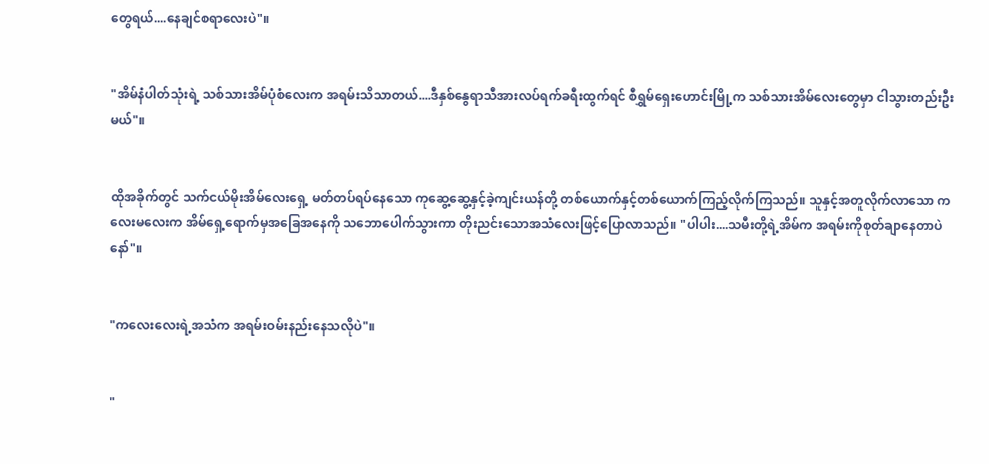တွေရယ်....နေချင်စရာလေးပဲ"။


"အိမ်နံပါတ်သုံးရဲ့ သစ်သားအိမ်ပုံစံလေးက အရမ်းသိသာတယ်....ဒီနှစ်နွေရာသီအားလပ်ရက်ခရီးထွက်ရင် စီရွှမ်ရှေးဟောင်းမြို့က သစ်သားအိမ်လေးတွေမှာ ငါသွားတည်းဦးမယ်"။


ထိုအခိုက်တွင် သက်ငယ်မိုးအိမ်လေးရှေ့ မတ်တပ်ရပ်နေသော ကုဆွေ့ဆွေ့နှင့်ခဲ့ကျင်းယန်တို့ တစ်ယောက်နှင့်တစ်ယောက်ကြည့်လိုက်ကြသည်။ သူနှင့်အတူလိုက်လာသော ကလေးမလေးက အိမ်ရှေ့ရောက်မှအခြေအနေကို သဘောပေါက်သွားကာ တိုးညင်းသောအသံလေးဖြင့်ပြောလာသည်။ "ပါပါး....သမီးတို့ရဲ့အိမ်က အရမ်းကိုစုတ်ချာနေတာပဲနော်"။


"ကလေးလေးရဲ့အသံက အရမ်းဝမ်းနည်းနေသလိုပဲ"။


"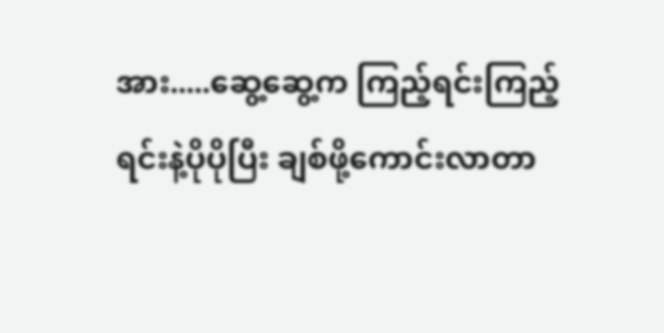အား.....ဆွေ့ဆွေ့က ကြည့်ရင်းကြည့်ရင်းနဲ့ပိုပိုပြီး ချစ်ဖို့ကောင်းလာတာ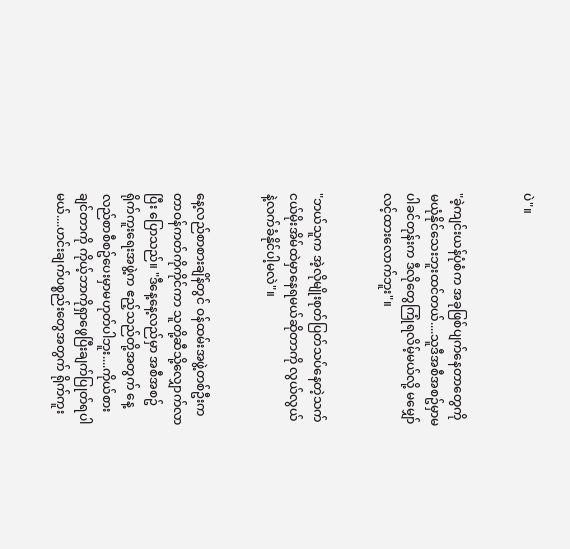ပဲ"။


"ခဲ့ကျင်းယန်ပုံစံက အခုဖြစ်ပျက်နေတာတွေကို မယုံနိုင်သေးဘူးထင်တယ်....သူဒီအစီအစဥ်မှာမပါခင်တုန်းက ဒီလိုတွေကြုံရလိမ့်မယ်လို့ မမျှော်လင့်ထားလောက်ဘူး"။


"ဘယ်သူက အဲ့လိုမျိုးစုတ်ပြတ်သပ်နေတဲ့သက်ငယ်မိုးအိမ်ထဲမှာနေရမယ်ဆိုတာကို လွယ်လွယ်နဲ့လက်ခံနိုင်ပါ့မလဲ"။


နေ့လည်စာစားချိန်တွင် ဝန်ထမ်းအဖွဲ့တစ်ဦးက တာဝန်ကတ်ကိုကိုင်ကာ သူတို့ဆီသို့လျှောက်လာပြီး ပြောသည်။ "ဒီနေ့နေ့လည်မှာ အစီအစဥ်ရိုက်ကူးရေးအဖွဲ့က ဧည့်သည်တို့အတွက် နေ့လည်စာစီစဥ်ပေးမှာမဟုတ်ပါဘူး....ကိုယ်စားချင်တာကို ကိုယ့်ဘာကိုရှာဖွေပြီးချက်ပြုတ်ရပါမယ်....ဟင်းချက်ပစ္စည်းတွေအတွက် ရိုက်ကူး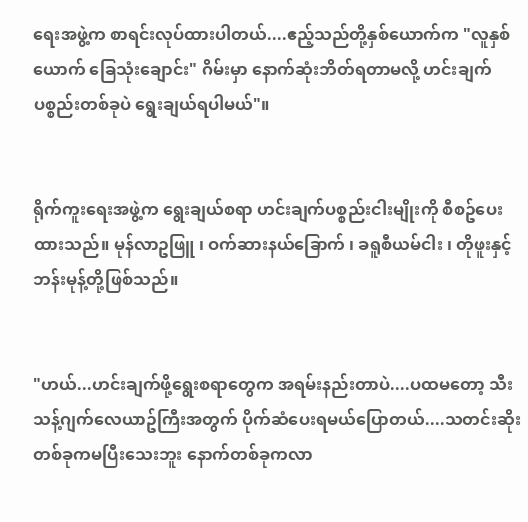ရေးအဖွဲ့က စာရင်းလုပ်ထားပါတယ်....ဧည့်သည်တို့နှစ်ယောက်က "လူနှစ်ယောက် ခြေသုံးချောင်း" ဂိမ်းမှာ နောက်ဆုံးဘိတ်ရတာမလို့ ဟင်းချက်ပစ္စည်းတစ်ခုပဲ ရွေးချယ်ရပါမယ်"။


ရိုက်ကူးရေးအဖွဲ့က ရွေးချယ်စရာ ဟင်းချက်ပစ္စည်းငါးမျိုးကို စီစဥ်ပေးထားသည်။ မုန်လာဥဖြူ ၊ ဝက်ဆားနယ်ခြောက် ၊ ခရူစီယမ်ငါး ၊ တိုဖူးနှင့် ဘန်းမုန့်တို့ဖြစ်သည်။


"ဟယ်...ဟင်းချက်ဖို့ရွေးစရာတွေက အရမ်းနည်းတာပဲ....ပထမတော့ သီးသန့်ဂျက်လေယာဥ်ကြီးအတွက် ပိုက်ဆံပေးရမယ်ပြောတယ်....သတင်းဆိုးတစ်ခုကမပြီးသေးဘူး နောက်တစ်ခုကလာ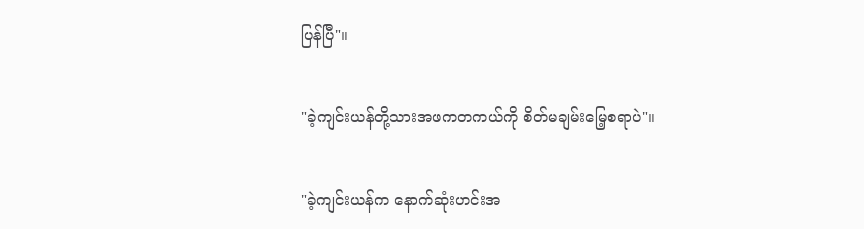ပြန်ပြီ"။


"ခဲ့ကျင်းယန်တို့သားအဖကတကယ်ကို စိတ်မချမ်းမြေ့စရာပဲ"။


"ခဲ့ကျင်းယန်က နောက်ဆုံးဟင်းအ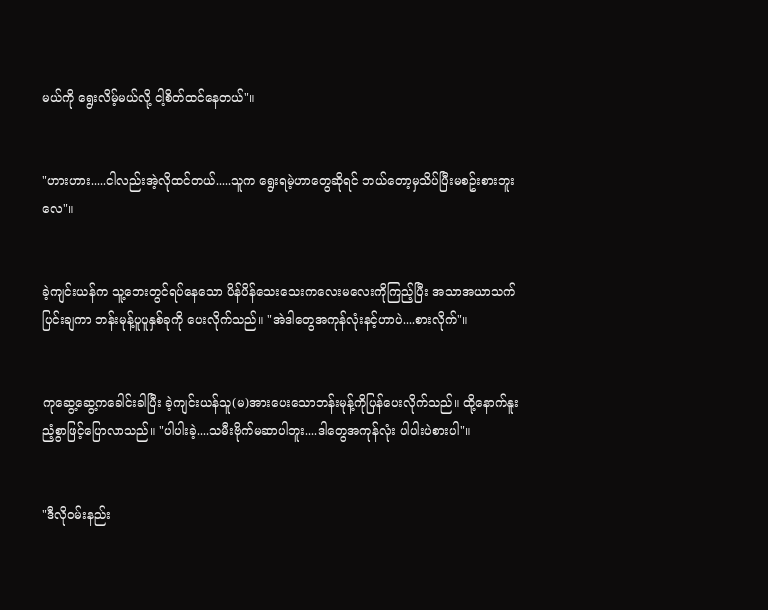မယ်ကို ရွေးလိမ့်မယ်လို့ ငါ့စိတ်ထင်နေတယ်"။


"ဟားဟား.....ငါလည်းအဲ့လိုထင်တယ်.....သူက ရွေးရမဲ့ဟာတွေဆိုရင် ဘယ်တော့မှသိပ်ပြီးမစဥ်းစားဘူးလေ"။


ခဲ့ကျင်းယန်က သူ့ဘေးတွင်ရပ်နေသော ပိန်ပိန်သေးသေးကလေးမလေးကိုကြည့်ပြီး အသာအယာသက်ပြင်းချကာ ဘန်းမုန့်ပူပူနှစ်ခုကို ပေးလိုက်သည်။ "အဲဒါတွေအကုန်လုံးနင့်ဟာပဲ....စားလိုက်"။


ကုဆွေ့ဆွေ့ကခေါင်းခါပြီး ခဲ့ကျင်းယန်သူ(မ)အားပေးသောဘန်းမုန့်ကိုပြန်ပေးလိုက်သည်။ ထို့နောက်နူးညံ့စွာဖြင့်ပြောလာသည်။ "ပါပါးခဲ့....သမီးဗိုက်မဆာပါဘူး....ဒါတွေအကုန်လုံး ပါပါးပဲစားပါ"။


"ဒီလိုဝမ်းနည်း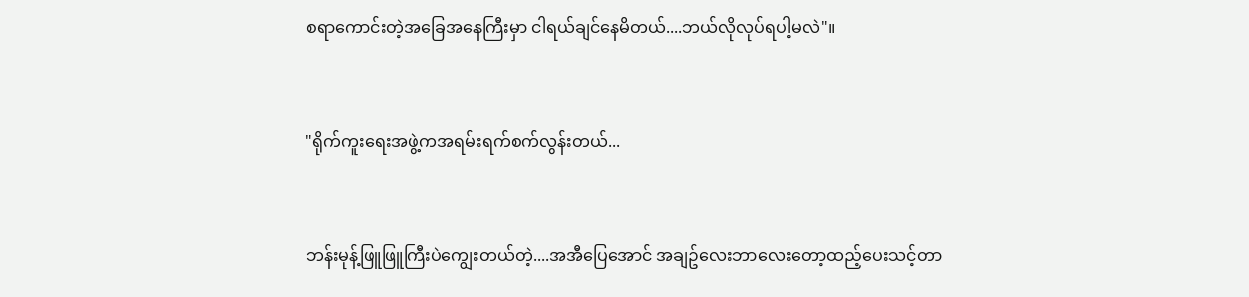စရာကောင်းတဲ့အခြေအနေကြီးမှာ ငါရယ်ချင်နေမိတယ်....ဘယ်လိုလုပ်ရပါ့မလဲ"။


"ရိုက်ကူးရေးအဖွဲ့ကအရမ်းရက်စက်လွန်းတယ်...


ဘန်းမုန့်ဖြူဖြူကြီးပဲကျွေးတယ်တဲ့....အအီပြေအောင် အချဥ်လေးဘာလေးတော့ထည့်ပေးသင့်တာ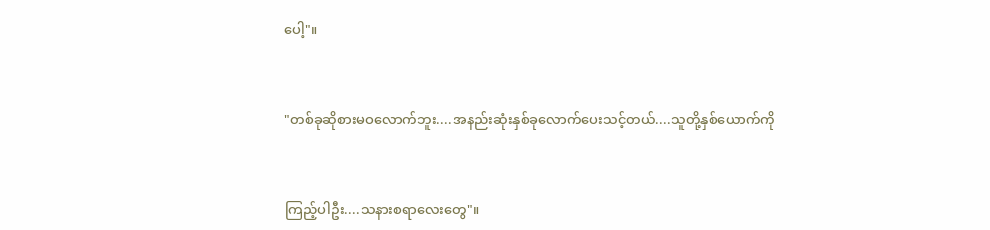ပေါ့"။


"တစ်ခုဆိုစားမဝလောက်ဘူး....အနည်းဆုံးနှစ်ခုလောက်ပေးသင့်တယ်....သူတို့နှစ်ယောက်ကို


ကြည့်ပါဦး....သနားစရာလေးတွေ"။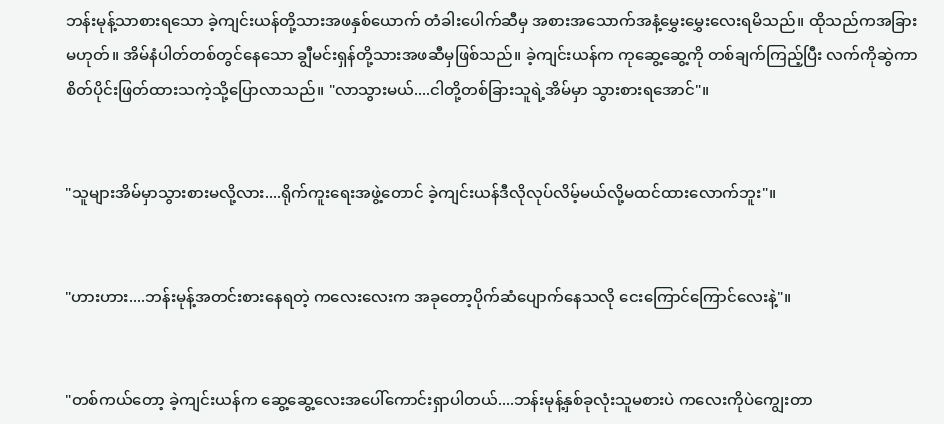ဘန်းမုန့်သာစားရသော ခဲ့ကျင်းယန်တို့သားအဖနှစ်ယောက် တံခါးပေါက်ဆီမှ အစားအသောက်အနံ့မွှေးမွှေးလေးရမိသည်။ ထိုသည်ကအခြားမဟုတ်။ အိမ်နံပါတ်တစ်တွင်နေသော ချွီမင်းရှန်တို့သားအဖဆီမှဖြစ်သည်။ ခဲ့ကျင်းယန်က ကုဆွေ့ဆွေ့ကို တစ်ချက်ကြည့်ပြီး လက်ကိုဆွဲကာ စိတ်ပိုင်းဖြတ်ထားသကဲ့သို့ပြောလာသည်။ "လာသွားမယ်....ငါတို့တစ်ခြားသူရဲ့အိမ်မှာ သွားစားရအောင်"။


"သူများအိမ်မှာသွားစားမလို့လား....ရိုက်ကူးရေးအဖွဲ့တောင် ခဲ့ကျင်းယန်ဒီလိုလုပ်လိမ့်မယ်လို့မထင်ထားလောက်ဘူး"။


"ဟားဟား....ဘန်းမုန့်အတင်းစားနေရတဲ့ ကလေးလေးက အခုတော့ပိုက်ဆံပျောက်နေသလို ငေးကြောင်ကြောင်လေးနဲ့"။


"တစ်ကယ်တော့ ခဲ့ကျင်းယန်က ဆွေ့ဆွေ့လေးအပေါ်ကောင်းရှာပါတယ်....ဘန်းမုန့်နှစ်ခုလုံးသူမစားပဲ ကလေးကိုပဲကျွေးတာ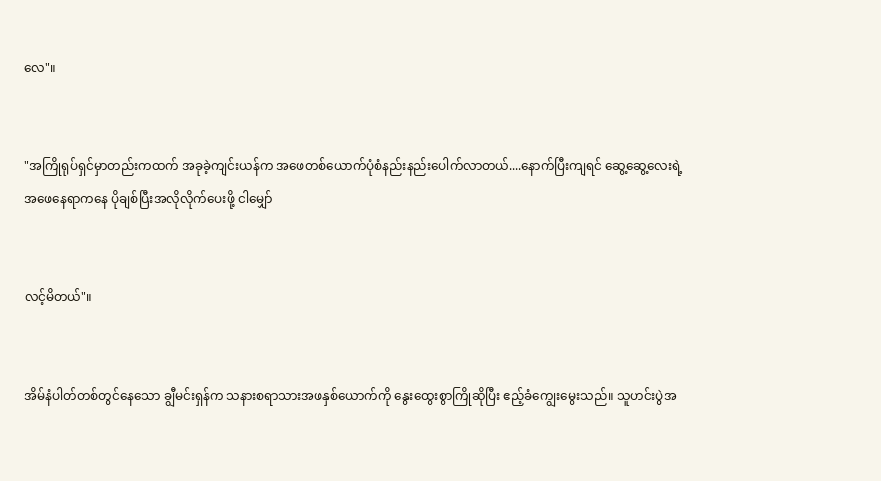လေ"။


"အကြိုရုပ်ရှင်မှာတည်းကထက် အခုခဲ့ကျင်းယန်က အဖေတစ်ယောက်ပုံစံနည်းနည်းပေါက်လာတယ်....နောက်ပြီးကျရင် ဆွေ့ဆွေ့လေးရဲ့အဖေနေရာကနေ ပိုချစ်ပြီးအလိုလိုက်ပေးဖို့ ငါမျှော်


လင့်မိတယ်"။


အိမ်နံပါတ်တစ်တွင်နေသော ချွီမင်းရှန်က သနားစရာသားအဖနှစ်ယောက်ကို နွေးထွေးစွာကြိုဆိုပြီး ဧည့်ခံကျွေးမွေးသည်။ သူဟင်းပွဲအ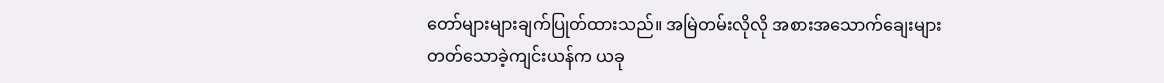တော်များများချက်ပြုတ်ထားသည်။ အမြဲတမ်းလိုလို အစားအသောက်ချေးများတတ်သောခဲ့ကျင်းယန်က ယခု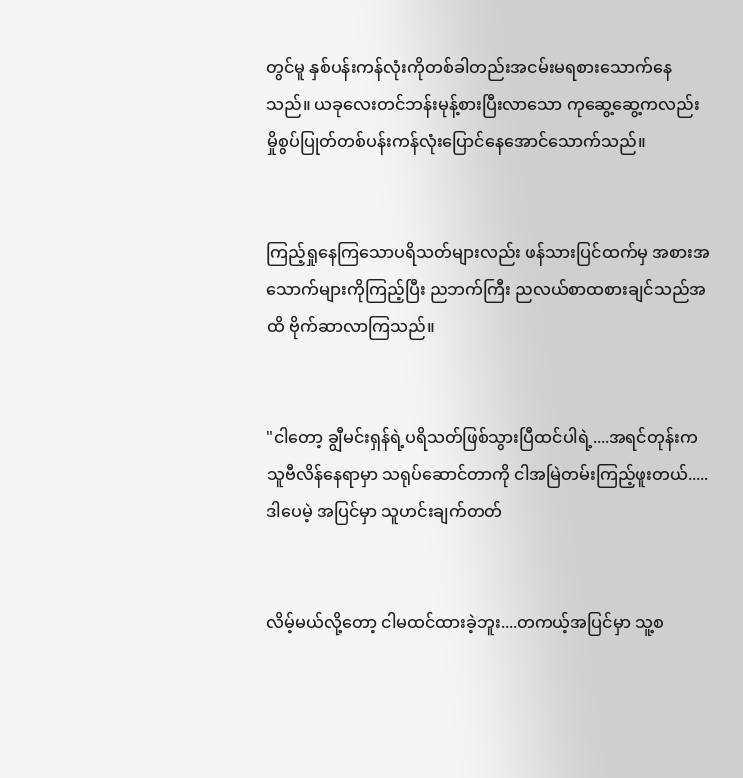တွင်မူ နှစ်ပန်းကန်လုံးကိုတစ်ခါတည်းအငမ်းမရစားသောက်နေသည်။ ယခုလေးတင်ဘန်းမုန့်စားပြီးလာသော ကုဆွေ့ဆွေ့ကလည်း မှိုစွပ်ပြုတ်တစ်ပန်းကန်လုံးပြောင်နေအောင်သောက်သည်။


ကြည့်ရှုနေကြသောပရိသတ်များလည်း ဖန်သားပြင်ထက်မှ အစားအသောက်များကိုကြည့်ပြီး ညဘက်ကြီး ညလယ်စာထစားချင်သည်အထိ ဗိုက်ဆာလာကြသည်။


"ငါတော့ ချွီမင်းရှန်ရဲ့ပရိသတ်ဖြစ်သွားပြီထင်ပါရဲ့....အရင်တုန်းက သူဗီလိန်နေရာမှာ သရုပ်ဆောင်တာကို ငါအမြဲတမ်းကြည့်ဖူးတယ်.....ဒါပေမဲ့ အပြင်မှာ သူဟင်းချက်တတ်


လိမ့်မယ်လို့တော့ ငါမထင်ထားခဲ့ဘူး....တကယ့်အပြင်မှာ သူ့စ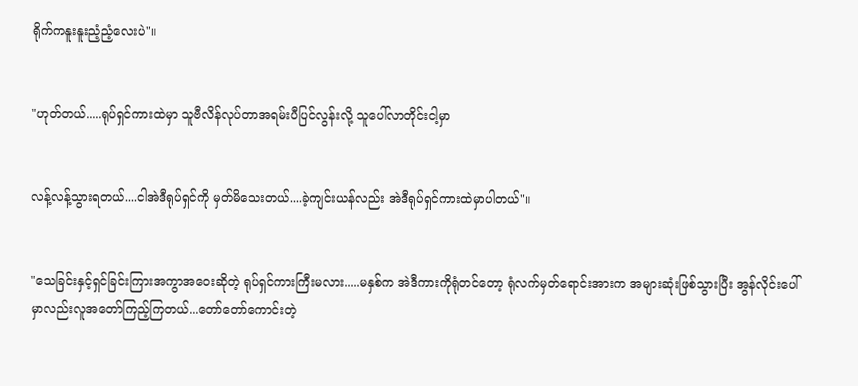ရိုက်ကနူးနူးညံ့ညံ့လေးပဲ"။


"ဟုတ်တယ်.....ရုပ်ရှင်ကားထဲမှာ သူဗီလိန်လုပ်တာအရမ်းပီပြင်လွန်းလို့ သူပေါ်လာတိုင်းငါ့မှာ


လန့်လန့်သွားရတယ်....ငါအဲဒီရုပ်ရှင်ကို မှတ်မိသေးတယ်....ခဲ့ကျင်းယန်လည်း အဲဒီရုပ်ရှင်ကားထဲမှာပါတယ်"။


"သေခြင်းနှင့်ရှင်ခြင်းကြားအကွာအဝေးဆိုတဲ့ ရုပ်ရှင်ကားကြီးမလား.....မနှစ်က အဲဒီကားကိုရုံတင်တော့ ရုံလက်မှတ်ရောင်းအားက အများဆုံးဖြစ်သွားပြီး အွန်လိုင်းပေါ်မှာလည်းလူအတော်ကြည့်ကြတယ်...တော်တော်ကောင်းတဲ့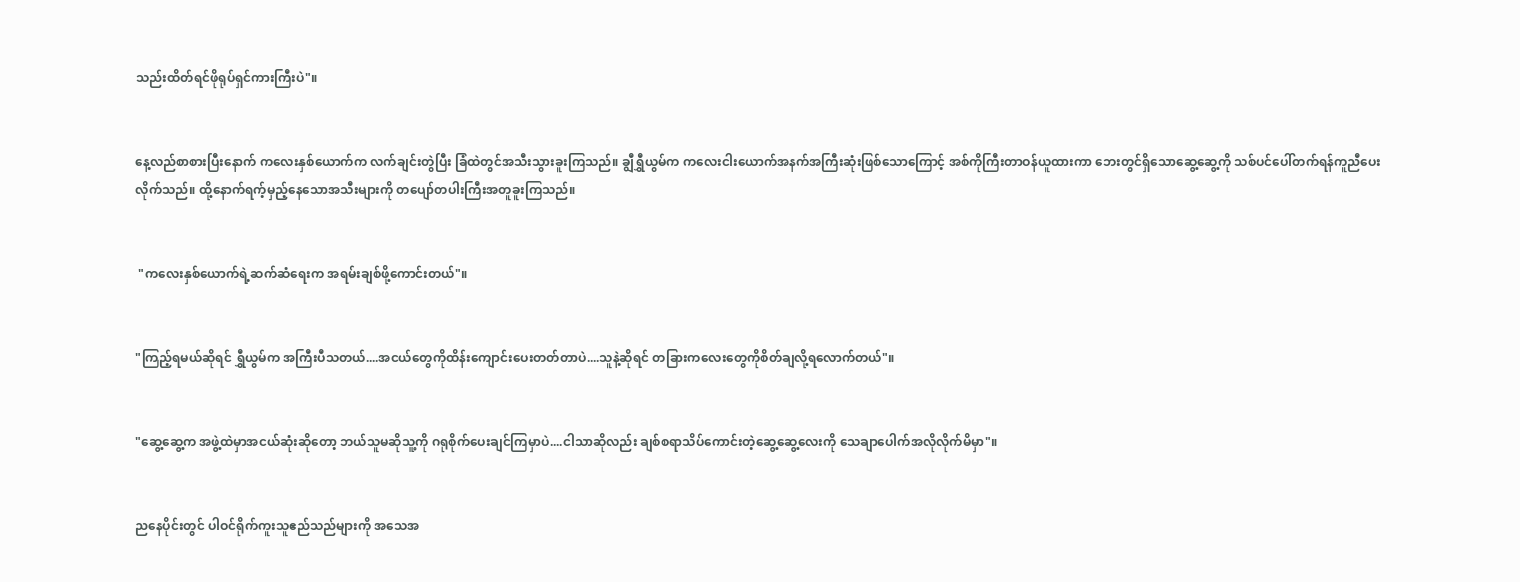သည်းထိတ်ရင်ဖိုရုပ်ရှင်ကားကြီးပဲ"။


နေ့လည်စာစားပြီးနောက် ကလေးနှစ်ယောက်က လက်ချင်းတွဲပြီး ခြံထဲတွင်အသီးသွားခူးကြသည်။ ချွီရွှီယွမ်က ကလေးငါးယောက်အနက်အကြီးဆုံးဖြစ်သောကြောင့် အစ်ကိုကြီးတာဝန်ယူထားကာ ဘေးတွင်ရှိသောဆွေ့ဆွေ့ကို သစ်ပင်ပေါ်တက်ရန်ကူညီပေးလိုက်သည်။ ထို့နောက်ရက့်မှည့်နေသောအသီးများကို တပျော်တပါးကြီးအတူခူးကြသည်။


 "ကလေးနှစ်ယောက်ရဲ့ဆက်ဆံရေးက အရမ်းချစ်ဖို့ကောင်းတယ်"။


"ကြည့်ရမယ်ဆိုရင် ရွှီယွမ်က အကြီးပီသတယ်....အငယ်တွေကိုထိန်းကျောင်းပေးတတ်တာပဲ....သူနဲ့ဆိုရင် တခြားကလေးတွေကိုစိတ်ချလို့ရလောက်တယ်"။


"ဆွေ့ဆွေ့က အဖွဲ့ထဲမှာအငယ်ဆုံးဆိုတော့ ဘယ်သူမဆိုသူ့ကို ဂရုစိုက်ပေးချင်ကြမှာပဲ....ငါသာဆိုလည်း ချစ်စရာသိပ်ကောင်းတဲ့ဆွေ့ဆွေ့လေးကို သေချာပေါက်အလိုလိုက်မိမှာ"။


ညနေပိုင်းတွင် ပါဝင်ရိုက်ကူးသူဧည်သည်များကို အသေအ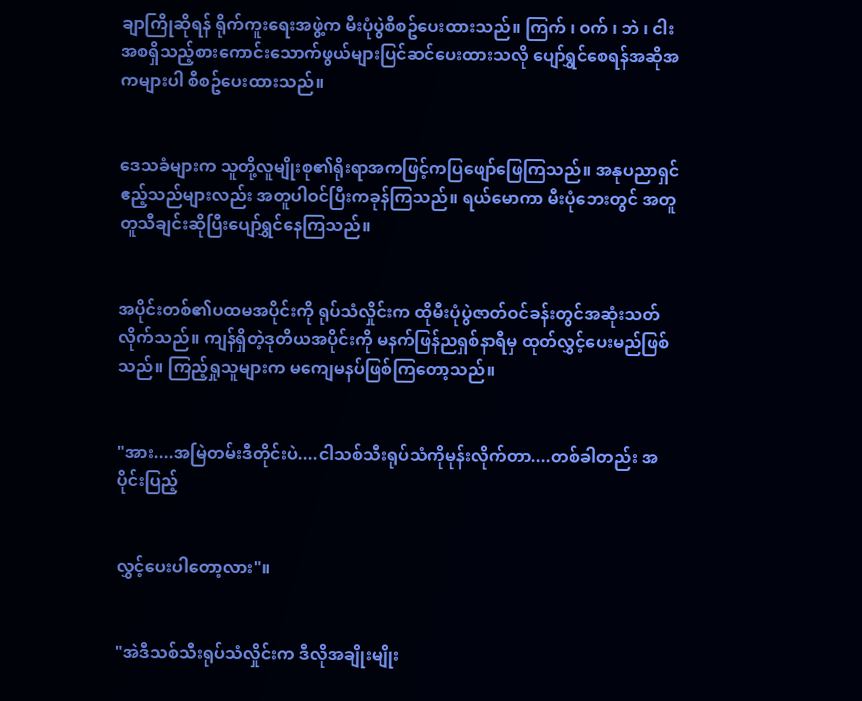ချာကြိုဆိုရန် ရိုက်ကူးရေးအဖွဲ့က မီးပုံပွဲစီစဥ်ပေးထားသည်။ ကြက် ၊ ဝက် ၊ ဘဲ ၊ ငါးအစရှိသည့်စားကောင်းသောက်ဖွယ်များပြင်ဆင်ပေးထားသလို ပျော်ရွှင်စေရန်အဆိုအကများပါ စီစဥ်ပေးထားသည်။


ဒေသခံများက သူတို့လူမျိုးစု၏ရိုးရာအကဖြင့်ကပြဖျော်ဖြေကြသည်။ အနုပညာရှင်ဧည့်သည်များလည်း အတူပါဝင်ပြီးကခုန်ကြသည်။ ရယ်မောကာ မီးပုံဘေးတွင် အတူတူသီချင်းဆိုပြီးပျော်ရွှင်နေကြသည်။


အပိုင်းတစ်၏ပထမအပိုင်းကို ရုပ်သံလှိုင်းက ထိုမီးပုံပွဲဇာတ်ဝင်ခန်းတွင်အဆုံးသတ်လိုက်သည်။ ကျန်ရှိတဲ့ဒုတိယအပိုင်းကို မနက်ဖြန်ညရှစ်နာရီမှ ထုတ်လွှင့်ပေးမည်ဖြစ်သည်။ ကြည့်ရှုသူများက မကျေမနပ်ဖြစ်ကြတော့သည်။


"အား....အမြဲတမ်းဒီတိုင်းပဲ....ငါသစ်သီးရုပ်သံကိုမုန်းလိုက်တာ....တစ်ခါတည်း အပိုင်းပြည့်


လွှင့်ပေးပါတော့လား"။


"အဲဒီသစ်သီးရုပ်သံလှိုင်းက ဒီလိုအချိုးမျိုး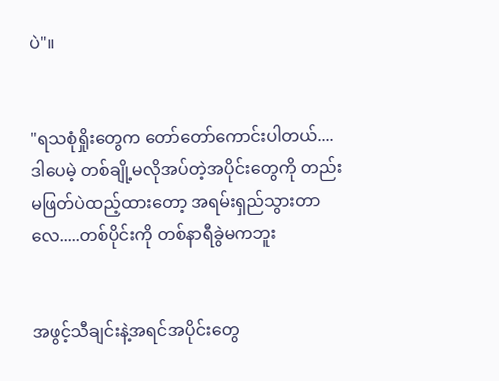ပဲ"။


"ရသစုံရှိုးတွေက တော်တော်ကောင်းပါတယ်....ဒါပေမဲ့ တစ်ချို့မလိုအပ်တဲ့အပိုင်းတွေကို တည်းမဖြတ်ပဲထည့်ထားတော့ အရမ်းရှည်သွားတာလေ.....တစ်ပိုင်းကို တစ်နာရီခွဲမကဘူး


အဖွင့်သီချင်းနဲ့အရင်အပိုင်းတွေ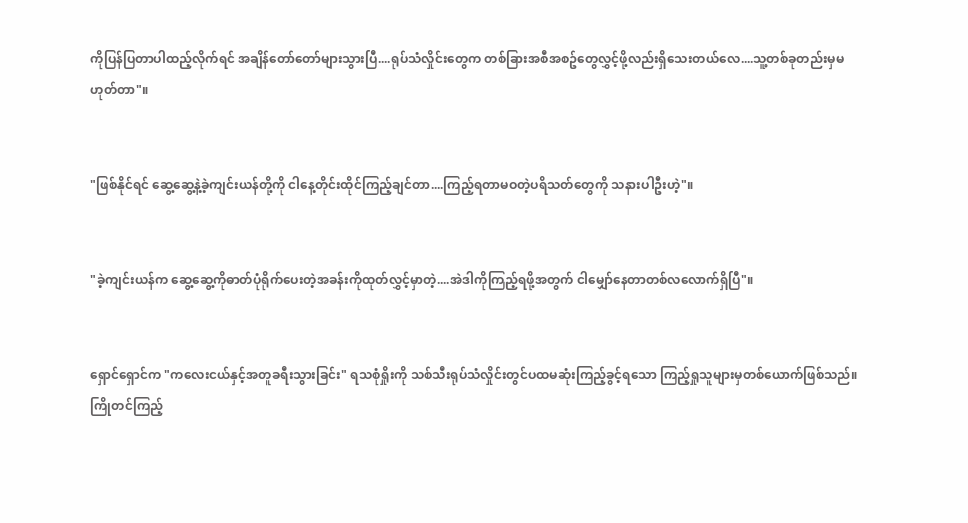ကိုပြန်ပြတာပါထည့်လိုက်ရင် အချိန်တော်တော်များသွားပြီ....ရုပ်သံလှိုင်းတွေက တစ်ခြားအစီအစဥ်တွေလွှင့်ဖို့လည်းရှိသေးတယ်လေ....သူ့တစ်ခုတည်းမှမဟုတ်တာ"။


"ဖြစ်နိုင်ရင် ဆွေ့ဆွေ့နဲ့ခဲ့ကျင်းယန်တို့ကို ငါနေ့တိုင်းထိုင်ကြည့်ချင်တာ....ကြည့်ရတာမဝတဲ့ပရိသတ်တွေကို သနားပါဦးဟဲ့"။


"ခဲ့ကျင်းယန်က ဆွေ့ဆွေ့ကိုဓာတ်ပုံရိုက်ပေးတဲ့အခန်းကိုထုတ်လွှင့်မှာတဲ့....အဲဒါကိုကြည့်ရဖို့အတွက် ငါမျှော်နေတာတစ်လလောက်ရှိပြီ"။


ရှောင်ရှောင်က "ကလေးငယ်နှင့်အတူခရီးသွားခြင်း" ရသစုံရှိုးကို သစ်သီးရုပ်သံလှိုင်းတွင်ပထမဆုံးကြည့်ခွင့်ရသော ကြည့်ရှုသူများမှတစ်ယောက်ဖြစ်သည်။ ကြိုတင်ကြည့်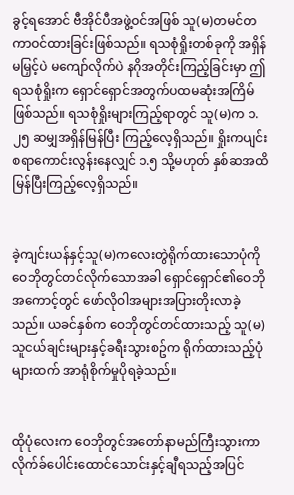ခွင့်ရအောင် ဗီအိုင်ပီအဖွဲ့ဝင်အဖြစ် သူ(မ)တမင်တကာဝင်ထားခြင်းဖြစ်သည်။ ရသစုံရှိုးတစ်ခုကို အရှိန်မမြှင့်ပဲ မကျော်လိုက်ပဲ နဂိုအတိုင်းကြည့်ခြင်းမှာ ဤရသစုံရှိုးက ရှောင်ရှောင်အတွက်ပထမဆုံးအကြိမ်ဖြစ်သည်။ ရသစုံရှိုးများကြည့်ရာတွင် သူ(မ)က ၁.၂၅ ဆမျှအရှိန်မြန်ပြီး ကြည့်လေ့ရှိသည်။ ရှိုးကပျင်းစရာကောင်းလွန်းနေလျှင် ၁.၅ သို့မဟုတ် နှစ်ဆအထိမြန်ပြီးကြည့်လေ့ရှိသည်။


ခဲ့ကျင်းယန်နှင့်သူ(မ)ကလေးတွဲရိုက်ထားသောပုံကို ဝေဘိုတွင်တင်လိုက်သောအခါ ရှောင်ရှောင်၏ဝေဘိုအကောင့်တွင် ဖော်လိုဝါအများအပြားတိုးလာခဲ့သည်။ ယခင်နှစ်က ဝေဘိုတွင်တင်ထားသည့် သူ(မ)သူငယ်ချင်းများနှင့်ခရီးသွားစဥ်က ရိုက်ထားသည့်ပုံများထက် အာရုံစိုက်မှုပိုရခဲ့သည်။


ထိုပုံလေးက ဝေဘိုတွင်အတော်နာမည်ကြီးသွားကာ လိုက်ခ်ပေါင်းထောင်သောင်းနှင့်ချီရသည့်အပြင်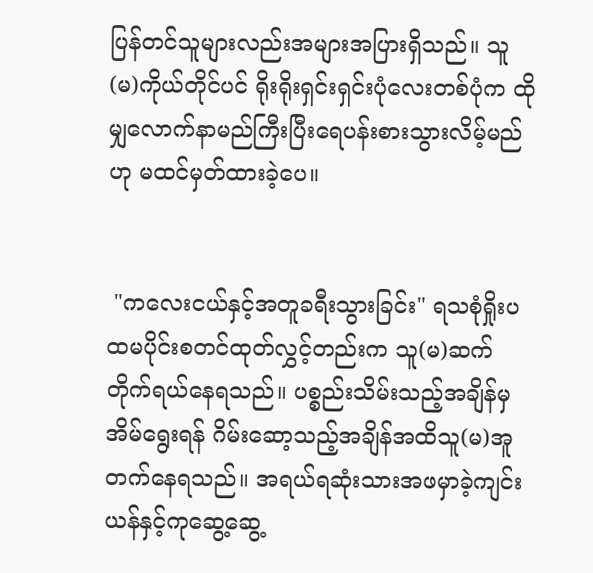ပြန်တင်သူများလည်းအများအပြားရှိသည်။ သူ(မ)ကိုယ်တိုင်ပင် ရိုးရိုးရှင်းရှင်းပုံလေးတစ်ပုံက ထိုမျှလောက်နာမည်ကြီးပြီးရေပန်းစားသွားလိမ့်မည်ဟု မထင်မှတ်ထားခဲ့ပေ။


 "ကလေးငယ်နှင့်အတူခရီးသွားခြင်း" ရသစုံရှိုးပထမပိုင်းစတင်ထုတ်လွှင့်တည်းက သူ(မ)ဆက်တိုက်ရယ်နေရသည်။ ပစ္စည်းသိမ်းသည့်အချိန်မှ အိမ်ရွေးရန် ဂိမ်းဆော့သည့်အချိန်အထိသူ(မ)အူတက်နေရသည်။ အရယ်ရဆုံးသားအဖမှာခဲ့ကျင်းယန်နှင့်ကုဆွေ့ဆွေ့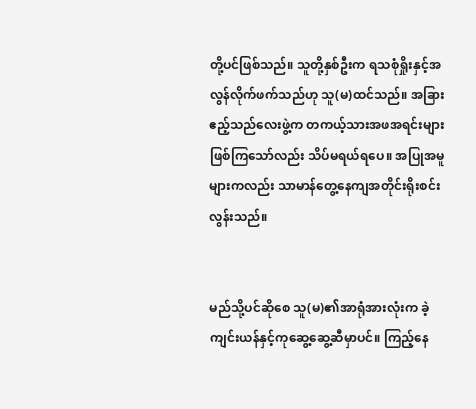တို့ပင်ဖြစ်သည်။ သူတို့နှစ်ဦးက ရသစုံရှိုးနှင့်အလွန်လိုက်ဖက်သည်ဟု သူ(မ)ထင်သည်။ အခြားဧည့်သည်လေးဖွဲ့က တကယ့်သားအဖအရင်းများဖြစ်ကြသော်လည်း သိပ်မရယ်ရပေ။ အပြုအမူများကလည်း သာမာန်တွေ့နေကျအတိုင်းရိုးစင်းလွန်းသည်။


မည်သို့ပင်ဆိုစေ သူ(မ)၏အာရုံအားလုံးက ခဲ့ကျင်းယန်နှင့်ကုဆွေ့ဆွေ့ဆီမှာပင်။ ကြည့်နေ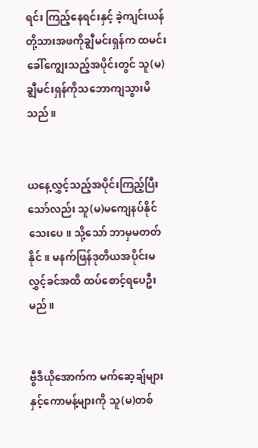ရင်း ကြည့်နေရင်းနှင့် ခဲ့ကျင်းယန်တို့သားအဖကိုချွီမင်းရှန်က ထမင်းခေါ်ကျွေးသည့်အပိုင်းတွင် သူ(မ)ချွီမင်းရှန်ကိုသဘောကျသွားမိသည်။


ယနေ့လွှင့်သည့်အပိုင်းကြည့်ပြီးသော်လည်း သူ(မ)မကျေနပ်နိုင်သေးပေ။ သို့သော် ဘာမှမတတ်နိုင်။ မနက်ဖြန်ဒုတိယအပိုင်းမလွှင့်ခင်အထိ ထပ်စောင့်ရပေဦးမည်။


ဗွီဒီယိုအောက်က မက်ဆေ့ချ်များနှင့်ကောမန့်များကို သူ(မ)တစ်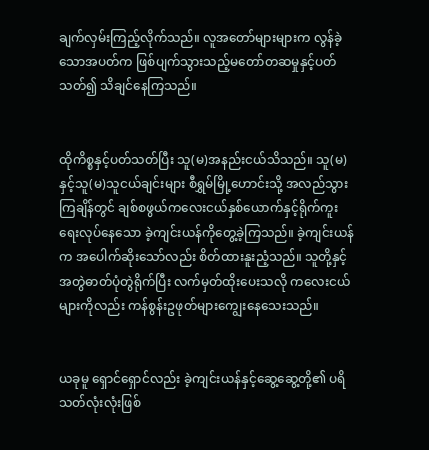ချက်လှမ်းကြည့်လိုက်သည်။ လူအတော်များများက လွန်ခဲ့သောအပတ်က ဖြစ်ပျက်သွားသည့်မတော်တဆမှုနှင့်ပတ်သတ်၍ သိချင်နေကြသည်။


ထိုကိစ္စနှင့်ပတ်သတ်ပြီး သူ(မ)အနည်းငယ်သိသည်။ သူ(မ)နှင့်သူ(မ)သူငယ်ချင်းများ စီရွှမ်မြို့ဟောင်းသို့ အလည်သွားကြချိန်တွင် ချစ်စဖွယ်ကလေးငယ်နှစ်ယောက်နှင့်ရိုက်ကူးရေးလုပ်နေသော ခဲ့ကျင်းယန်ကိုတွေ့ခဲ့ကြသည်။ ခဲ့ကျင်းယန်က အပေါက်ဆိုးသော်လည်း စိတ်ထားနူးညံ့သည်။ သူတို့နှင့်အတွဲဓာတ်ပုံတွဲရိုက်ပြီး လက်မှတ်ထိုးပေးသလို ကလေးငယ်များကိုလည်း ကန်စွန်းဥဖုတ်များကျွေးနေသေးသည်။


ယခုမူ ရှောင်ရှောင်လည်း ခဲ့ကျင်းယန်နှင့်ဆွေ့ဆွေ့တို့၏ ပရိသတ်လုံးလုံးဖြစ်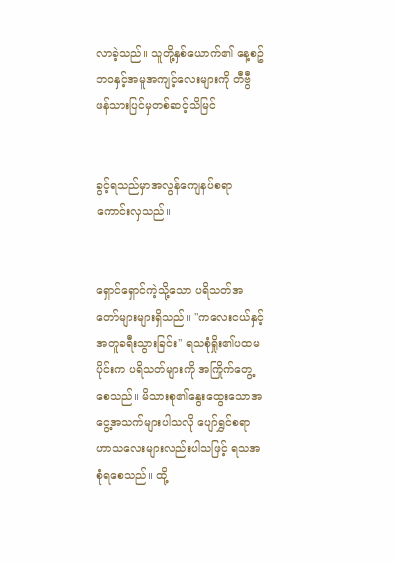လာခဲ့သည်။ သူတို့နှစ်ယောက်၏ နေ့စဥ်ဘဝနှင့်အမူအကျင့်လေးများကို တီဗွီဖန်သားပြင်မှတစ်ဆင့်သိမြင်


ခွင့်ရသည်မှာအလွန်ကျေနပ်စရာကောင်းလှသည်။


ရှောင်ရှောင်ကဲ့သို့သော ပရိသတ်အတော်များများရှိသည်။ "ကလေးငယ်နှင့်အတူခရီးသွားခြင်း" ရသစုံရှိုး၏ပထမပိုင်းက ပရိသတ်များကို အကြိုက်တွေ့စေသည်။ မိသားစု၏နွေးထွေးသောအငွေ့အသက်များပါသလို ပျော်ရွှင်စရာဟာသလေးများလည်းပါသဖြင့် ရသအစုံရစေသည်။ ထို့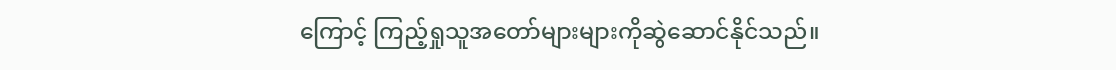ကြောင့် ကြည့်ရှုသူအတော်များများကိုဆွဲဆောင်နိုင်သည်။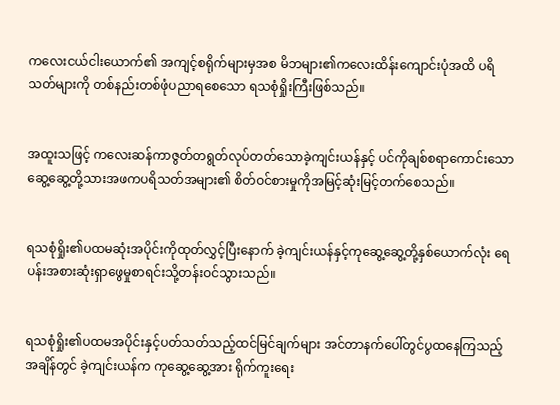ကလေးငယ်ငါးယောက်၏ အကျင့်စရိုက်များမှအစ မိဘများ၏ကလေးထိန်းကျောင်းပုံအထိ ပရိသတ်များကို တစ်နည်းတစ်ဖုံပညာရစေသော ရသစုံရှိုးကြီးဖြစ်သည်။


အထူးသဖြင့် ကလေးဆန်ကာဇွတ်တရွတ်လုပ်တတ်သောခဲ့ကျင်းယန်နှင့် ပင်ကိုချစ်စရာကောင်းသောဆွေ့ဆွေ့တို့သားအဖကပရိသတ်အများ၏ စိတ်ဝင်စားမှုကိုအမြင့်ဆုံးမြင့်တက်စေသည်။


ရသစုံရှိုး၏ပထမဆုံးအပိုင်းကိုထုတ်လွှင့်ပြီးနောက် ခဲ့ကျင်းယန်နှင့်ကုဆွေ့ဆွေ့တို့နှစ်ယောက်လုံး ရေပန်းအစားဆုံးရှာဖွေမှုစာရင်းသို့တန်းဝင်သွားသည်။


ရသစုံရှိုး၏ပထမအပိုင်းနှင့်ပတ်သတ်သည့်ထင်မြင်ချက်များ အင်တာနက်ပေါ်တွင်ပွထနေကြသည့်အချိန်တွင် ခဲ့ကျင်းယန်က ကုဆွေ့ဆွေ့အား ရိုက်ကူးရေး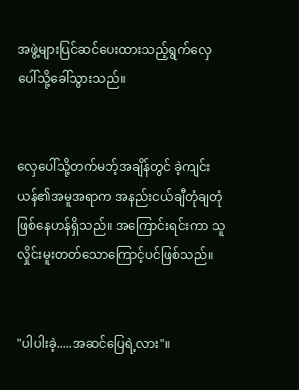အဖွဲ့များပြင်ဆင်ပေးထားသည့်ရွက်လှေပေါ်သို့ခေါ်သွားသည်။


လှေပေါ်သို့တက်မဘ့်အချိန်တွင် ခဲ့ကျင်းယန်၏အမူအရာက အနည်းငယ်ချီတုံချတုံဖြစ်နေဟန်ရှိသည်။ အကြောင်းရင်းကာ သူလှိုင်းမူးတတ်သောကြောင့်ပင်ဖြစ်သည်။


"ပါပါးခဲ့.....အဆင်ပြေရဲ့လား"။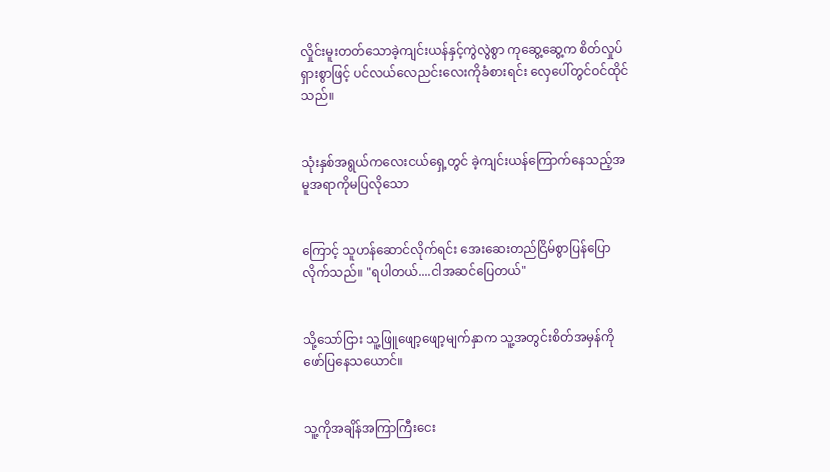လှိုင်းမူးတတ်သောခဲ့ကျင်းယန်နှင့်ကွဲလွဲစွာ ကုဆွေ့ဆွေ့က စိတ်လှုပ်ရှားစွာဖြင့် ပင်လယ်လေညင်းလေးကိုခံစားရင်း လှေပေါ်တွင်ဝင်ထိုင်သည်။


သုံးနှစ်အရွယ်ကလေးငယ်ရှေ့တွင် ခဲ့ကျင်းယန်ကြောက်နေသည့်အမူအရာကိုမပြလိုသော


ကြောင့် သူဟန်ဆောင်လိုက်ရင်း အေးဆေးတည်ငြိမ်စွာပြန်ပြောလိုက်သည်။ "ရပါတယ်....ငါအဆင်ပြေတယ်"


သို့သော်ငြား သူ့ဖြူဖျော့ဖျော့မျက်နှာက သူ့အတွင်းစိတ်အမှန်ကို ဖော်ပြနေသယောင်။


သူ့ကိုအချိန်အကြာကြီးငေး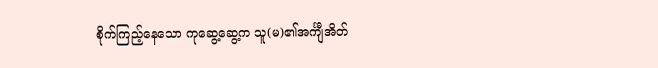စိုက်ကြည့်နေသော ကုဆွေ့ဆွေ့က သူ(မ)၏အင်္ကျီအိတ်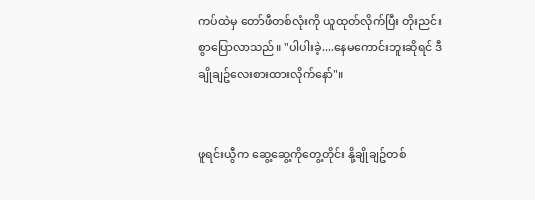ကပ်ထဲမှ တော်ဖီတစ်လုံးကို ယူထုတ်လိုက်ပြီး တိုးညင်းစွာပြောလာသည်။ "ပါပါးခဲ့....နေမကောင်းဘူးဆိုရင် ဒီချိုချဥ်လေးစားထားလိုက်နော်"။


ဖူရင်းယွီက ဆွေ့ဆွေ့ကိုတွေ့တိုင်း နို့ချိုချဥ်တစ်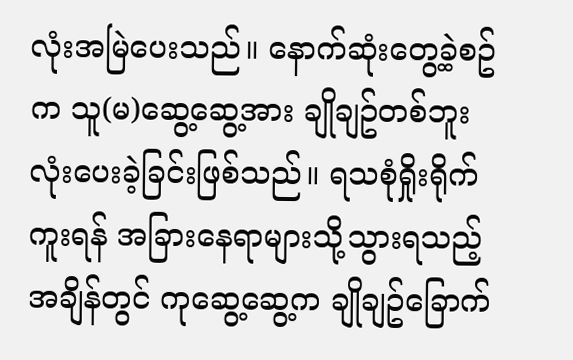လုံးအမြဲပေးသည်။ နောက်ဆုံးတွေ့ခဲ့စဥ်က သူ(မ)ဆွေ့ဆွေ့အား ချိုချဥ်တစ်ဘူးလုံးပေးခဲ့ခြင်းဖြစ်သည်။ ရသစုံရှိုးရိုက်ကူးရန် အခြားနေရာများသို့သွားရသည့်အချိန်တွင် ကုဆွေ့ဆွေ့က ချိုချဥ်ခြောက်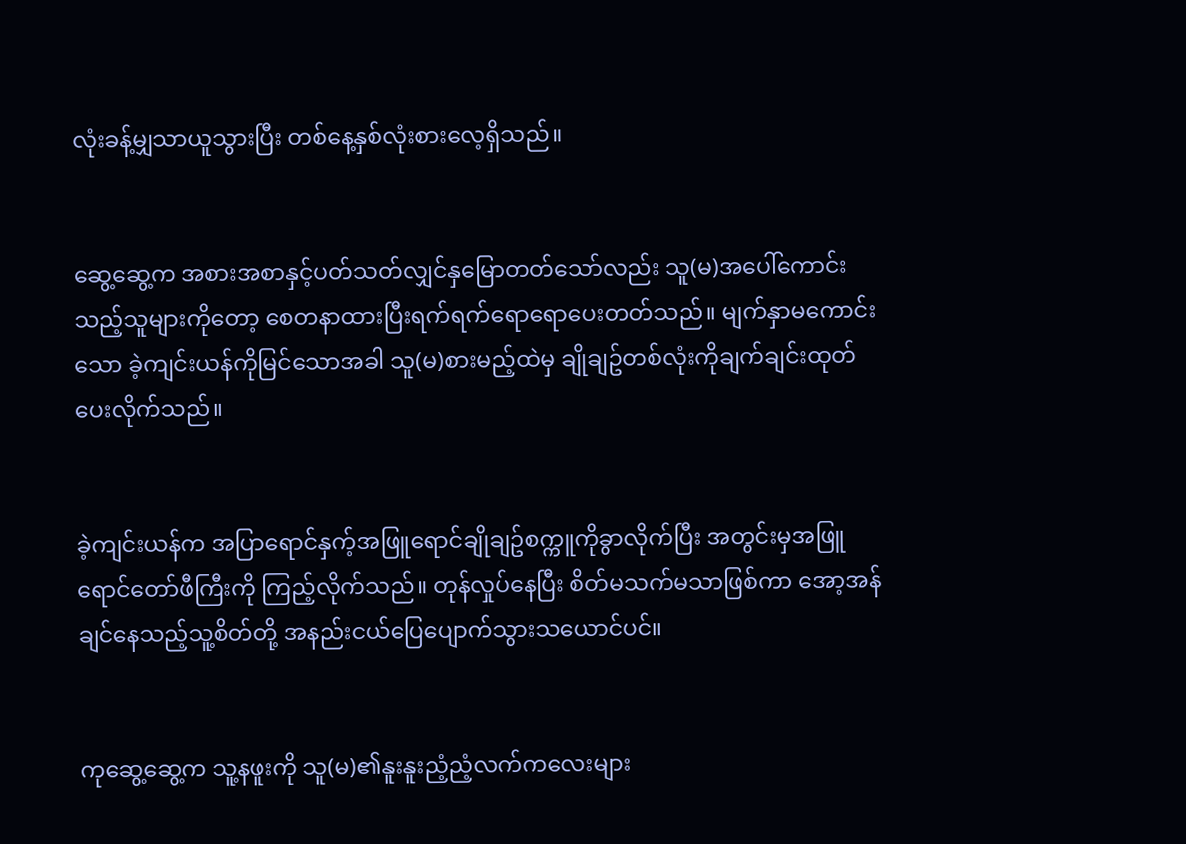လုံးခန့်မျှသာယူသွားပြီး တစ်နေ့နှစ်လုံးစားလေ့ရှိသည်။


ဆွေ့ဆွေ့က အစားအစာနှင့်ပတ်သတ်လျှင်နှမြောတတ်သော်လည်း သူ(မ)အပေါ်ကောင်းသည့်သူများကိုတော့ စေတနာထားပြီးရက်ရက်ရောရောပေးတတ်သည်။ မျက်နှာမကောင်းသော ခဲ့ကျင်းယန်ကိုမြင်သောအခါ သူ(မ)စားမည့်ထဲမှ ချိုချဥ်တစ်လုံးကိုချက်ချင်းထုတ်ပေးလိုက်သည်။


ခဲ့ကျင်းယန်က အပြာရောင်နှက့်အဖြူရောင်ချိုချဥ်စက္ကူကိုခွာလိုက်ပြီး အတွင်းမှအဖြူရောင်တော်ဖီကြီးကို ကြည့်လိုက်သည်။ တုန်လှုပ်နေပြီး စိတ်မသက်မသာဖြစ်ကာ အော့အန်ချင်နေသည့်သူ့စိတ်တို့ အနည်းငယ်ပြေပျောက်သွားသယောင်ပင်။


ကုဆွေ့ဆွေ့က သူ့နဖူးကို သူ(မ)၏နူးနူးညံ့ညံ့လက်ကလေးများ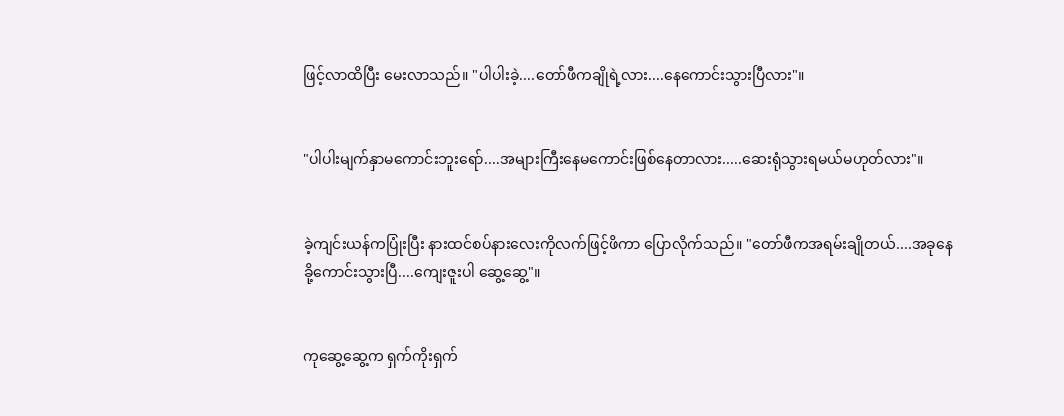ဖြင့်လာထိပြီး မေးလာသည်။ "ပါပါးခဲ့....တော်ဖီကချိုရဲ့လား....နေကောင်းသွားပြီလား"။


"ပါပါးမျက်နှာမကောင်းဘူးရော်....အများကြီးနေမကောင်းဖြစ်နေတာလား.....ဆေးရုံသွားရမယ်မဟုတ်လား"။


ခဲ့ကျင်းယန်ကပြုံးပြီး နားထင်စပ်နားလေးကိုလက်ဖြင့်ဖိကာ ပြောလိုက်သည်။ "တော်ဖီကအရမ်းချိုတယ်....အခုနေခို့ကောင်းသွားပြီ....ကျေးဇူးပါ ဆွေ့ဆွေ့"။


ကုဆွေ့ဆွေ့က ရှက်ကိုးရှက်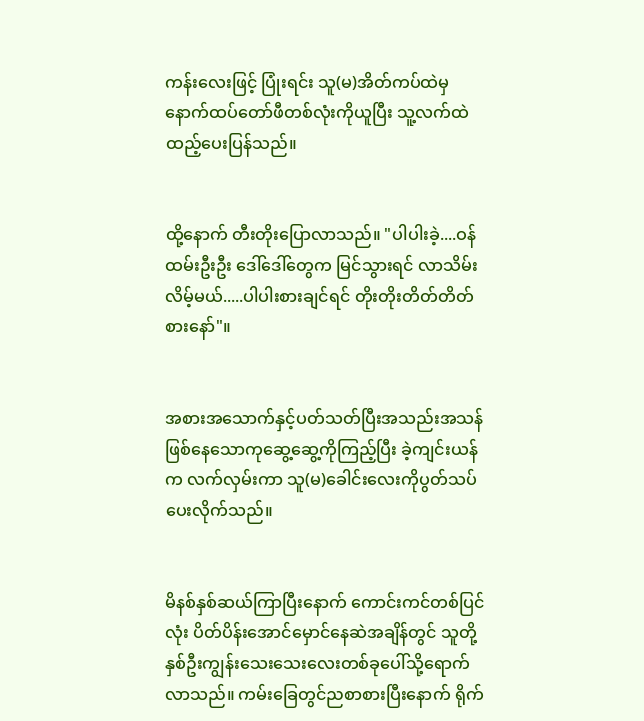ကန်းလေးဖြင့် ပြုံးရင်း သူ(မ)အိတ်ကပ်ထဲမှ နောက်ထပ်တော်ဖီတစ်လုံးကိုယူပြီး သူ့လက်ထဲထည့်ပေးပြန်သည်။


ထို့နောက် တီးတိုးပြောလာသည်။ "ပါပါးခဲ့....ဝန်ထမ်းဦးဦး ဒေါ်ဒေါ်တွေက မြင်သွားရင် လာသိမ်းလိမ့်မယ်.....ပါပါးစားချင်ရင် တိုးတိုးတိတ်တိတ်စားနော်"။


အစားအသောက်နှင့်ပတ်သတ်ပြီးအသည်းအသန်ဖြစ်နေသောကုဆွေ့ဆွေ့ကိုကြည့်ပြီး ခဲ့ကျင်းယန်က လက်လှမ်းကာ သူ(မ)ခေါင်းလေးကိုပွတ်သပ်ပေးလိုက်သည်။


မိနစ်နှစ်ဆယ်ကြာပြီးနောက် ကောင်းကင်တစ်ပြင်လုံး ပိတ်ပိန်းအောင်မှောင်နေဆဲအချိန်တွင် သူတို့နှစ်ဦးကျွန်းသေးသေးလေးတစ်ခုပေါ်သို့ရောက်လာသည်။ ကမ်းခြေတွင်ညစာစားပြီးနောက် ရိုက်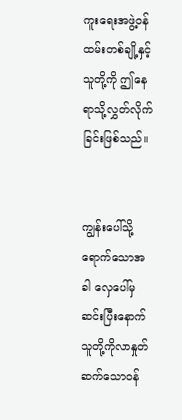ကူးရေးအဖွဲ့ဝန်ထမ်းတစ်ချို့နှင့် သူတို့ကို ဤနေရာသို့လွှတ်လိုက်ခြင်းဖြစ်သည်။


ကျွန်းပေါ်သို့ရောက်သောအခါ လှေပေါ်မှဆင်းပြီးနောက် သူတို့ကိုလာနှုတ်ဆက်သောဝန်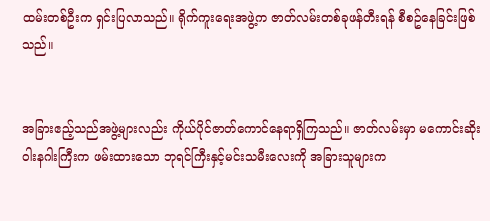ထမ်းတစ်ဦးက ရှင်းပြလာသည်။ ရိုက်ကူးရေးအဖွဲ့က ဇာတ်လမ်းတစ်ခုဖန်တီးရန် စီစဥ်နေခြင်းဖြစ်သည်။


အခြားဧည့်သည်အဖွဲ့များလည်း ကိုယ်ပိုင်ဇာတ်ကောင်နေရာရှိကြသည်။ ဇာတ်လမ်းမှာ မကောင်းဆိုးဝါးနဂါးကြီးက ဖမ်းထားသော ဘုရင်ကြီးနှင့်မင်းသမီးလေးကို အခြားသူများက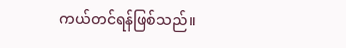ကယ်တင်ရန်ဖြစ်သည်။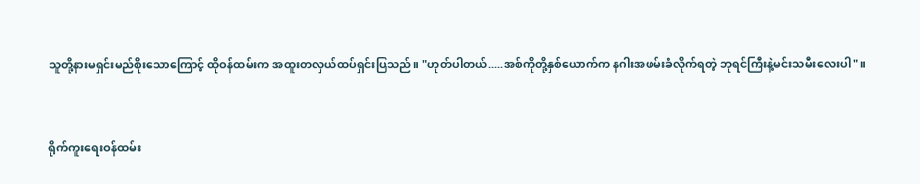သူတို့နားမရှင်းမည်စိုးသောကြောင့် ထိုဝန်ထမ်းက အထူးတလှယ်ထပ်ရှင်းပြသည်။ "ဟုတ်ပါတယ်.....အစ်ကိုတို့နှစ်ယောက်က နဂါးအဖမ်းခံလိုက်ရတဲ့ ဘုရင်ကြီးနဲ့မင်းသမီးလေးပါ"။


ရိုက်ကူးရေးဝန်ထမ်း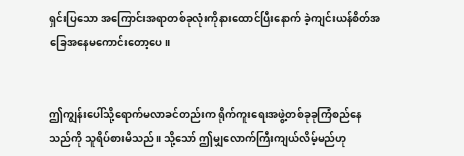ရှင်းပြသော အကြောင်းအရာတစ်ခုလုံးကိုနားထောင်ပြီးနောက် ခဲ့ကျင်းယန်စိတ်အခြေအနေမကောင်းတော့ပေ။


ဤကျွန်းပေါ်သို့ရောက်မလာခင်တည်းက ရိုက်ကူးရေးအဖွဲ့တစ်ခုခုကြံစည်နေသည်ကို သူရိပ်စားမိသည်။ သို့သော် ဤမျှလောက်ကြီးကျယ်လိမ့်မည်ဟု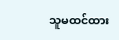သူမထင်ထား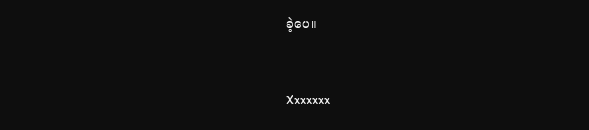ခဲ့ပေ။


Xxxxxxx